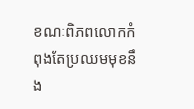ខណៈពិភពលោកកំពុងតែប្រឈមមុខនឹង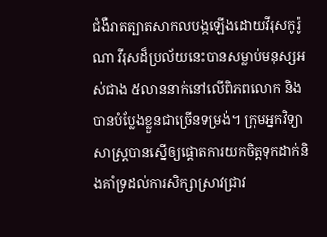ជំងឺរាតត្បាតសាកលបង្កឡើងដោយវីរុសកូរ៉ូណា វីរុសដ៏ប្រល័យនេះបានសម្លាប់មនុស្សអស់ជាង ៥លាននាក់នៅលើពិភពលោក និងបានបំប្លែងខ្លួនជាច្រើនទម្រង់។ ក្រុមអ្នកវិទ្យាសាស្ត្របានស្នើឲ្យផ្តោតការយកចិត្តទុកដាក់និងគាំទ្រដល់ការសិក្សាស្រាវជ្រាវ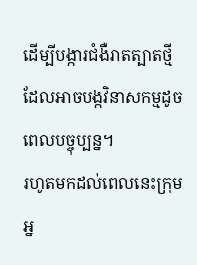ដើម្បីបង្ការជំងឺរាតត្បាតថ្មីដែលអាចបង្កវិនាសកម្មដូចពេលបច្ចុប្បន្ន។
រហូតមកដល់ពេលនេះក្រុមអ្ន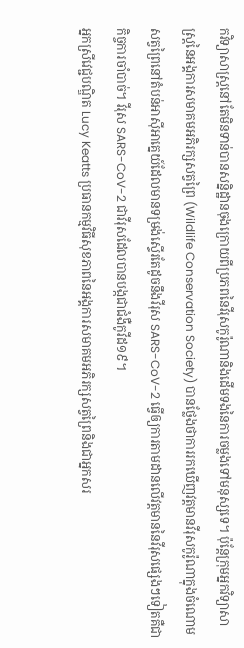កវិទ្យាសាស្ត្រនៅតែមិនទាន់បានសន្និដ្ឋានចុងក្រោយពីប្រភពនៃវីរុសកូរ៉ូណានិងដើមទងនៃការចម្លងទៅមនុស្សទេ។ ប៉ុន្តែក្រុមអ្នកវិទ្យាសាស្ត្រនៃអង្គការសមាគមអភិរក្សសត្វព្រៃ (Wildlife Conservation Society) បានថ្លែងថាការរកឃើញវត្តមានវីរុសកូរ៉ូណាក្នុងចំណោមសត្វព្រៃនៅតំបន់អាស៊ីអាគ្នេយ៍ដែលមានទម្រង់ស្ទើរតែដូចនឹងវីរុស SARS-CoV-2 ធ្វើឲ្យការតាមដានលើវត្តមាននៃវីរុសផ្សេងៗទៀតគឺជាកិច្ចការចាំបាច់។ វីរុស SARS-CoV-2 ជាវីរុសដែលបានបង្កជាជំងឺកូវីដ១៩។
អ្នកស្រីវេជ្ជបណ្ឌិត Lucy Keatts ប្រធានកម្មវិធីសុខភាពនៃអង្គការសមាគមអភិរក្សសត្វព្រៃនិងជាអ្នកសរ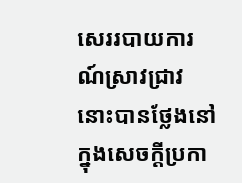សេររបាយការណ៍ស្រាវជ្រាវនោះបានថ្លែងនៅក្នុងសេចក្តីប្រកា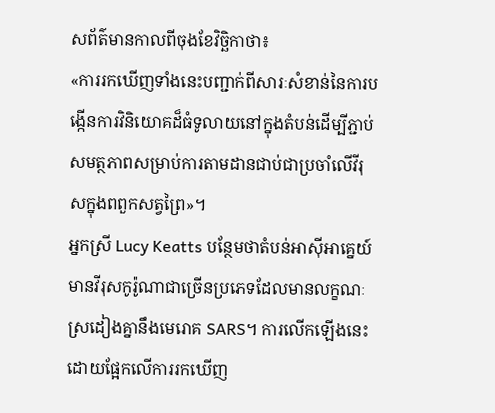សព័ត៌មានកាលពីចុងខែវិច្ឆិកាថា៖
«ការរកឃើញទាំងនេះបញ្ជាក់ពីសារៈសំខាន់នៃការបង្កើនការវិនិយោគដ៏ធំទូលាយនៅក្នុងតំបន់ដើម្បីភ្ជាប់សមត្ថភាពសម្រាប់ការតាមដានជាប់ជាប្រចាំលើវីរុសក្នុងពពួកសត្វព្រៃ»។
អ្នកស្រី Lucy Keatts បន្ថែមថាតំបន់អាស៊ីអាគ្នេយ៍មានវីរុសកូរ៉ូណាជាច្រើនប្រភេទដែលមានលក្ខណៈស្រដៀងគ្នានឹងមេរោគ SARS។ ការលើកឡើងនេះដោយផ្អែកលើការរកឃើញ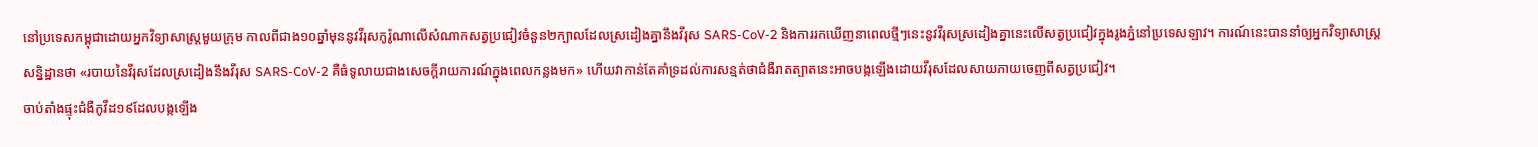នៅប្រទេសកម្ពុជាដោយអ្នកវិទ្យាសាស្ត្រមួយក្រុម កាលពីជាង១០ឆ្នាំមុននូវវីរុសកូរ៉ូណាលើសំណាកសត្វប្រជៀវចំនួន២ក្បាលដែលស្រដៀងគ្នានឹងវីរុស SARS-CoV-2 និងការរកឃើញនាពេលថ្មីៗនេះនូវវីរុសស្រដៀងគ្នានេះលើសត្វប្រជៀវក្នុងរូងភ្នំនៅប្រទេសឡាវ។ ការណ៍នេះបាននាំឲ្យអ្នកវិទ្យាសាស្ត្រសន្និដ្ឋានថា «របាយនៃវីរុសដែលស្រដៀងនឹងវីរុស SARS-CoV-2 គឺធំទូលាយជាងសេចក្តីរាយការណ៍ក្នុងពេលកន្លងមក» ហើយវាកាន់តែគាំទ្រដល់ការសន្មត់ថាជំងឺរាតត្បាតនេះអាចបង្កឡើងដោយវីរុសដែលសាយភាយចេញពីសត្វប្រជៀវ។
ចាប់តាំងផ្ទុះជំងឺកូវីដ១៩ដែលបង្កឡើង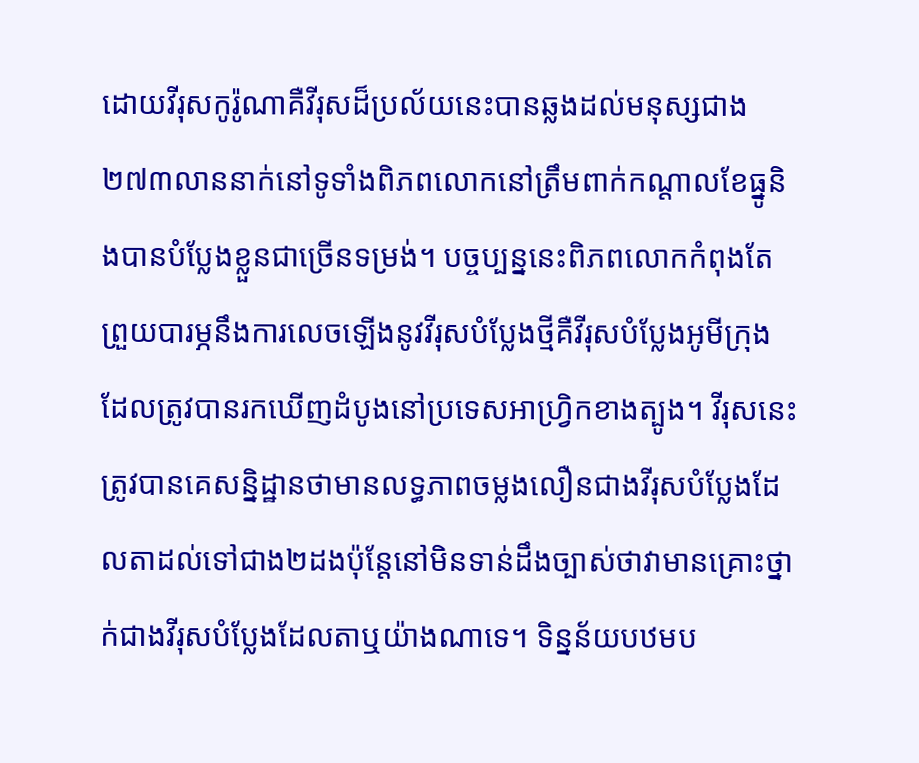ដោយវីរុសកូរ៉ូណាគឺវីរុសដ៏ប្រល័យនេះបានឆ្លងដល់មនុស្សជាង២៧៣លាននាក់នៅទូទាំងពិភពលោកនៅត្រឹមពាក់កណ្តាលខែធ្នូនិងបានបំប្លែងខ្លួនជាច្រើនទម្រង់។ បច្ចប្បន្ននេះពិភពលោកកំពុងតែព្រួយបារម្ភនឹងការលេចឡើងនូវវីរុសបំប្លែងថ្មីគឺវីរុសបំប្លែងអូមីក្រុងដែលត្រូវបានរកឃើញដំបូងនៅប្រទេសអាហ្វ្រិកខាងត្បូង។ វីរុសនេះត្រូវបានគេសន្និដ្ឋានថាមានលទ្ធភាពចម្លងលឿនជាងវីរុសបំប្លែងដែលតាដល់ទៅជាង២ដងប៉ុន្តែនៅមិនទាន់ដឹងច្បាស់ថាវាមានគ្រោះថ្នាក់ជាងវីរុសបំប្លែងដែលតាឬយ៉ាងណាទេ។ ទិន្នន័យបឋមប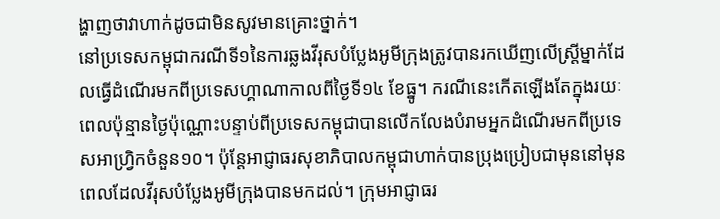ង្ហាញថាវាហាក់ដូចជាមិនសូវមានគ្រោះថ្នាក់។
នៅប្រទេសកម្ពុជាករណីទី១នៃការឆ្លងវីរុសបំប្លែងអូមីក្រុងត្រូវបានរកឃើញលើស្ត្រីម្នាក់ដែលធ្វើដំណើរមកពីប្រទេសហ្គាណាកាលពីថ្ងៃទី១៤ ខែធ្នូ។ ករណីនេះកើតឡើងតែក្នុងរយៈពេលប៉ុន្មានថ្ងៃប៉ុណ្ណោះបន្ទាប់ពីប្រទេសកម្ពុជាបានលើកលែងបំរាមអ្នកដំណើរមកពីប្រទេសអាហ្វ្រិកចំនួន១០។ ប៉ុន្តែអាជ្ញាធរសុខាភិបាលកម្ពុជាហាក់បានប្រុងប្រៀបជាមុននៅមុនពេលដែលវីរុសបំប្លែងអូមីក្រុងបានមកដល់។ ក្រុមអាជ្ញាធរ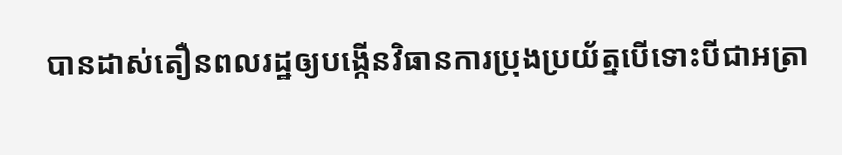បានដាស់តឿនពលរដ្ឋឲ្យបង្កើនវិធានការប្រុងប្រយ័ត្នបើទោះបីជាអត្រា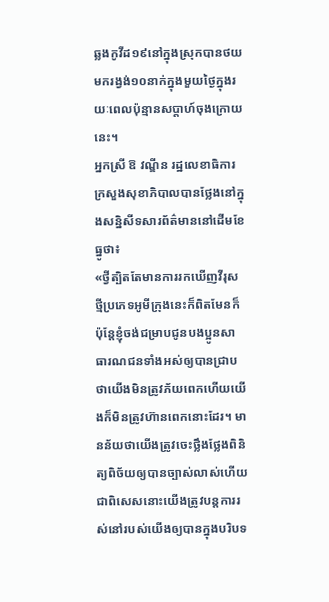ឆ្លងកូវីដ១៩នៅក្នុងស្រុកបានថយមករង្វង់១០នាក់ក្នុងមួយថ្ងៃក្នុងរយៈពេលប៉ុន្មានសប្តាហ៍ចុងក្រោយនេះ។
អ្នកស្រី ឱ វណ្ឌីន រដ្ឋលេខាធិការក្រសួងសុខាភិបាលបានថ្លែងនៅក្នុងសន្និសីទសារព័ត៌មាននៅដើមខែធ្នូថា៖
«ថ្វីត្បិតតែមានការរកឃើញវីរុសថ្មីប្រភេទអូមីក្រុងនេះក៏ពិតមែនក៏ប៉ុន្តែខ្ញុំចង់ជម្រាបជូនបងប្អូនសាធារណជនទាំងអស់ឲ្យបានជ្រាបថាយើងមិនត្រូវភ័យពេកហើយយើងក៏មិនត្រូវហ៊ានពេកនោះដែរ។ មានន័យថាយើងត្រូវចេះថ្លឹងថ្លែងពិនិត្យពិច័យឲ្យបានច្បាស់លាស់ហើយជាពិសេសនោះយើងត្រូវបន្តការរស់នៅរបស់យើងឲ្យបានក្នុងបរិបទ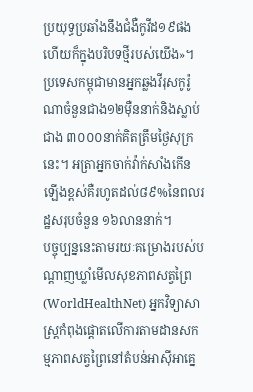ប្រយុទ្ធប្រឆាំងនឹងជំងឺកូវីដ១៩ផង ហើយក៏ក្នុងបរិបទថ្មីរបស់យើង»។
ប្រទេសកម្ពុជាមានអ្នកឆ្លងវីរុសកូរ៉ូណាចំនួនជាង១២ម៉ឺននាក់និងស្លាប់ជាង ៣០០០នាក់គិតត្រឹមថ្ងៃសុក្រនេះ។ អត្រាអ្នកចាក់វ៉ាក់សាំងកើនឡើងខ្ពស់គឺរហូតដល់៨៩%នៃពលរដ្ឋសរុបចំនួន ១៦លាននាក់។
បច្ចុប្បន្ននេះតាមរយៈគម្រោងរបស់បណ្តាញឃ្លាំមើលសុខភាពសត្វព្រៃ (WorldHealthNet) អ្នកវិទ្យាសាស្ត្រកំពុងផ្តោតលើការតាមដានសកម្មភាពសត្វព្រៃនៅតំបន់អាស៊ីអាគ្នេ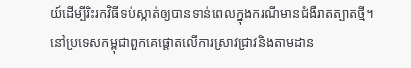យ៍ដើម្បីរិះរកវិធីទប់ស្កាត់ឲ្យបានទាន់ពេលក្នុងករណីមានជំងឺរាតត្បាតថ្មី។នៅប្រទេសកម្ពុជាពួកគេផ្តោតលើការស្រាវជ្រាវនិងតាមដាន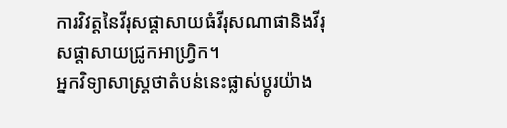ការវិវត្តនៃវីរុសផ្តាសាយធំវីរុសណាផានិងវីរុសផ្តាសាយជ្រូកអាហ្វ្រិក។
អ្នកវិទ្យាសាស្ត្រថាតំបន់នេះផ្លាស់ប្តូរយ៉ាង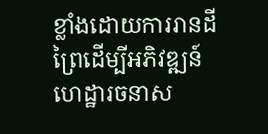ខ្លាំងដោយការរានដីព្រៃដើម្បីអភិវឌ្ឍន៍ហេដ្ឋារចនាស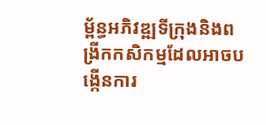ម្ព័ន្ធអភិវឌ្ឍទីក្រុងនិងពង្រីកកសិកម្មដែលអាចបង្កើនការ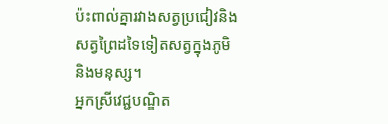ប៉ះពាល់គ្នារវាងសត្វប្រជៀវនិងសត្វព្រៃដទៃទៀតសត្វក្នុងភូមិនិងមនុស្ស។
អ្នកស្រីវេជ្ជបណ្ឌិត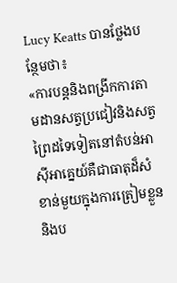Lucy Keatts បានថ្លែងបន្ថែមថា៖
«ការបន្តនិងពង្រីកការតាមដានសត្វប្រជៀវនិងសត្វព្រៃដទៃទៀតនៅតំបន់អាស៊ីអាគ្នេយ៍គឺជាធាតុដ៏សំខាន់មួយក្នុងការត្រៀមខ្លួននិងប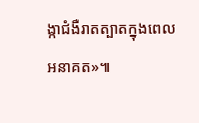ង្កាជំងឺរាតត្បាតក្នុងពេលអនាគត»៕